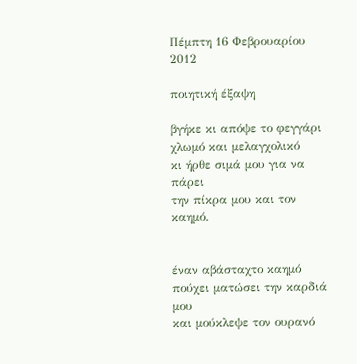Πέμπτη 16 Φεβρουαρίου 2012

ποιητική έξαψη

βγήκε κι απόψε το φεγγάρι
χλωμό και μελαγχολικό
κι ήρθε σιμά μου για να πάρει
την πίκρα μου και τον καημό.


έναν αβάσταχτο καημό
πούχει ματώσει την καρδιά μου
και μούκλεψε τον ουρανό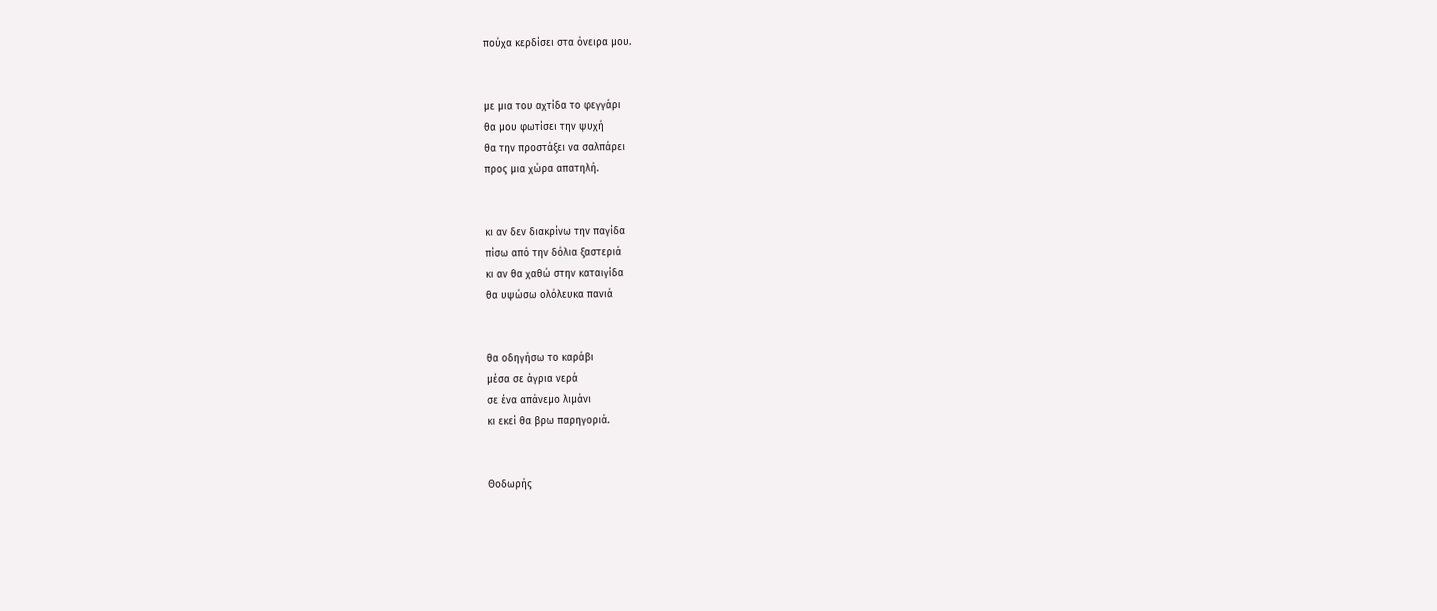πούχα κερδίσει στα όνειρα μου.


με μια του αχτίδα το φεγγάρι
θα μου φωτίσει την ψυχή
θα την προστάξει να σαλπάρει
προς μια χώρα απατηλή.


κι αν δεν διακρίνω την παγίδα
πίσω από την δόλια ξαστεριά
κι αν θα χαθώ στην καταιγίδα
θα υψώσω ολόλευκα πανιά


θα οδηγήσω το καράβι
μέσα σε άγρια νερά
σε ένα απάνεμο λιμάνι
κι εκεί θα βρω παρηγοριά.


Θοδωρής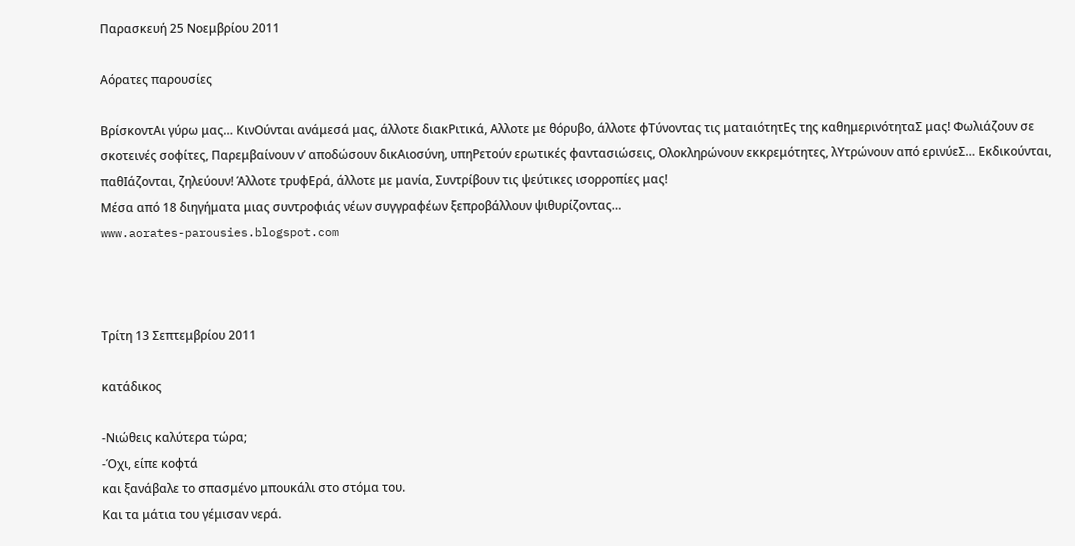Παρασκευή 25 Νοεμβρίου 2011

Αόρατες παρουσίες

ΒρίσκοντΑι γύρω μας… ΚινΟύνται ανάμεσά μας, άλλοτε διακΡιτικά, Αλλοτε με θόρυβο, άλλοτε φΤύνοντας τις ματαιότητΕς της καθημερινότηταΣ μας! Φωλιάζουν σε σκοτεινές σοφίτες, Παρεμβαίνουν ν’ αποδώσουν δικΑιοσύνη, υπηΡετούν ερωτικές φαντασιώσεις, Ολοκληρώνουν εκκρεμότητες, λΥτρώνουν από ερινύεΣ… Εκδικούνται, παθΙάζονται, ζηλεύουν! Άλλοτε τρυφΕρά, άλλοτε με μανία, Συντρίβουν τις ψεύτικες ισορροπίες μας!
Μέσα από 18 διηγήματα μιας συντροφιάς νέων συγγραφέων ξεπροβάλλουν ψιθυρίζοντας…
www.aorates-parousies.blogspot.com



Τρίτη 13 Σεπτεμβρίου 2011

κατάδικος

-Νιώθεις καλύτερα τώρα;
-Όχι, είπε κοφτά
και ξανάβαλε το σπασμένο μπουκάλι στο στόμα του.
Και τα μάτια του γέμισαν νερά.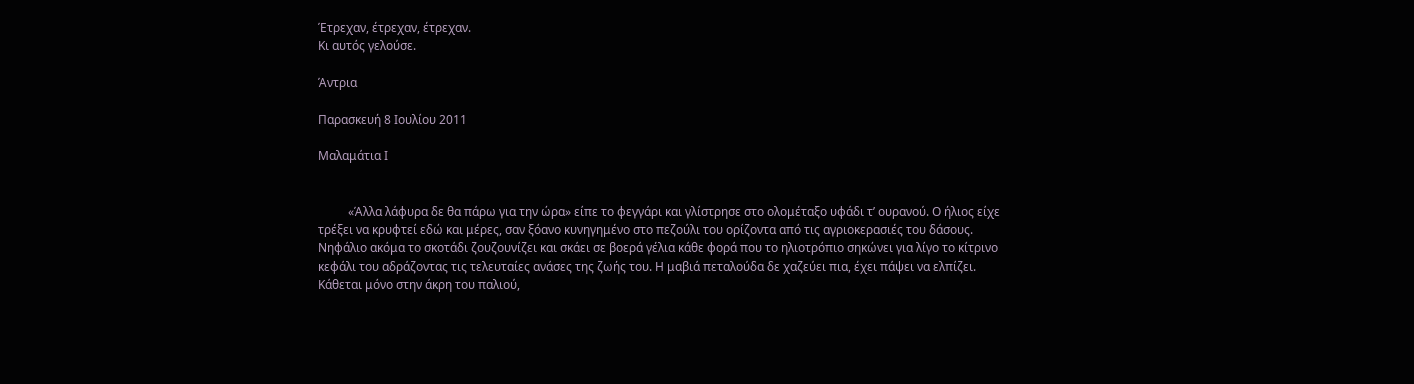Έτρεχαν, έτρεχαν, έτρεχαν.
Κι αυτός γελούσε.

Άντρια

Παρασκευή 8 Ιουλίου 2011

Μαλαμάτια Ι


          «Άλλα λάφυρα δε θα πάρω για την ώρα» είπε το φεγγάρι και γλίστρησε στο ολομέταξο υφάδι τ’ ουρανού. Ο ήλιος είχε τρέξει να κρυφτεί εδώ και μέρες, σαν ξόανο κυνηγημένο στο πεζούλι του ορίζοντα από τις αγριοκερασιές του δάσους. Νηφάλιο ακόμα το σκοτάδι ζουζουνίζει και σκάει σε βοερά γέλια κάθε φορά που το ηλιοτρόπιο σηκώνει για λίγο το κίτρινο κεφάλι του αδράζοντας τις τελευταίες ανάσες της ζωής του. Η μαβιά πεταλούδα δε χαζεύει πια, έχει πάψει να ελπίζει. Κάθεται μόνο στην άκρη του παλιού,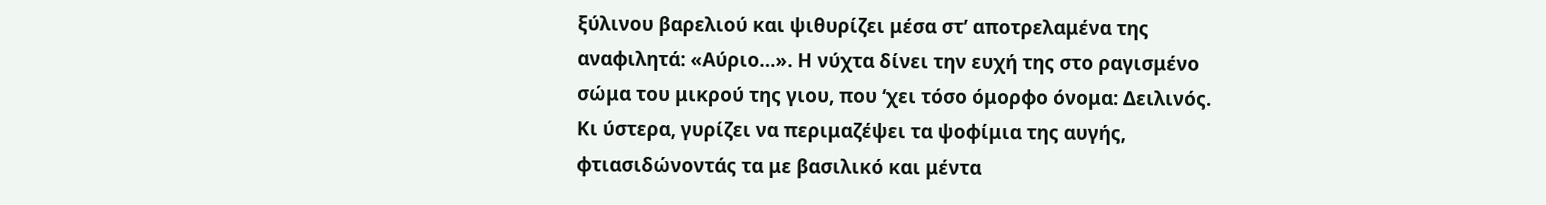ξύλινου βαρελιού και ψιθυρίζει μέσα στ’ αποτρελαμένα της αναφιλητά: «Αύριο…». Η νύχτα δίνει την ευχή της στο ραγισμένο σώμα του μικρού της γιου, που ‘χει τόσο όμορφο όνομα: Δειλινός. Κι ύστερα, γυρίζει να περιμαζέψει τα ψοφίμια της αυγής, φτιασιδώνοντάς τα με βασιλικό και μέντα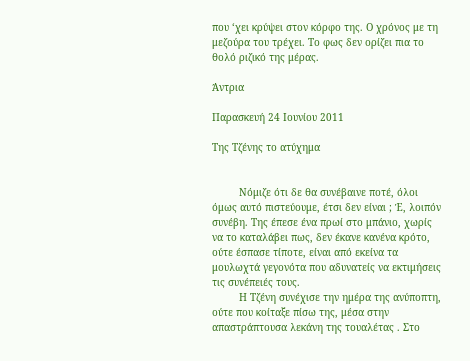που ‘χει κρύψει στον κόρφο της. Ο χρόνος με τη μεζούρα του τρέχει. Το φως δεν ορίζει πια το θολό ριζικό της μέρας.

Άντρια

Παρασκευή 24 Ιουνίου 2011

Της Τζένης το ατύχημα


         Νόμιζε ότι δε θα συνέβαινε ποτέ, όλοι όμως αυτό πιστεύουμε, έτσι δεν είναι ; Έ, λοιπόν συνέβη. Της έπεσε ένα πρωί στο μπάνιο, χωρίς να το καταλάβει πως, δεν έκανε κανένα κρότο, ούτε έσπασε τίποτε, είναι από εκείνα τα μουλωχτά γεγονότα που αδυνατείς να εκτιμήσεις τις συνέπειές τους.
         Η Τζένη συνέχισε την ημέρα της ανύποπτη, ούτε που κοίταξε πίσω της, μέσα στην απαστράπτουσα λεκάνη της τουαλέτας . Στο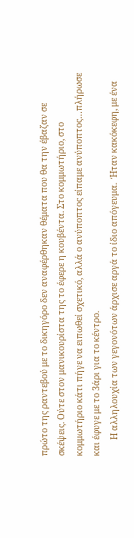πρώτο της ραντεβού με το δικηγόρο δεν αναφέρθηκαν θέματα που θα την έβαζαν σε σκέψεις. Ούτε στον μανικουρίστα της το έφερε η κουβέντα. Στο κομμωτήριο, στο κομμωτήριο κάτι πήγε να ειπωθεί σχετικό, αλλά ο ανύποπτος είπαμε ανύποπτος…πλήρωσε και έφυγε με το 3άρι για το κέντρο.
        Η αλληλουχία των γεγονότων άρχισε αργά το ίδιο απόγευμα.  Ήταν κακόκεφη, με ένα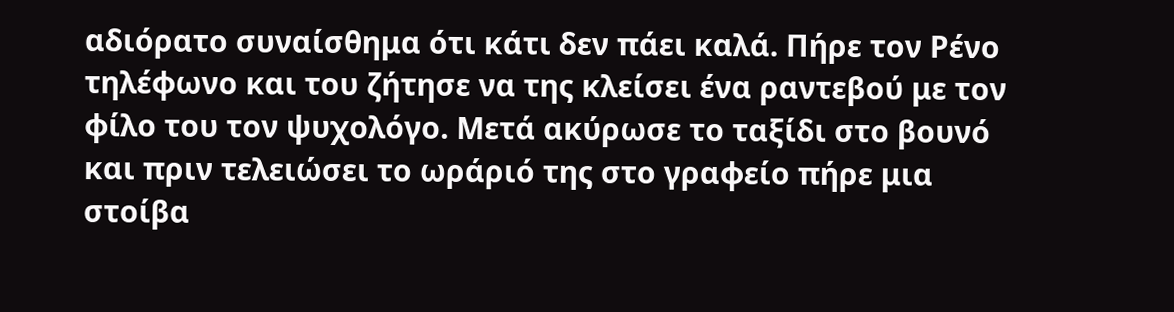αδιόρατο συναίσθημα ότι κάτι δεν πάει καλά. Πήρε τον Ρένο τηλέφωνο και του ζήτησε να της κλείσει ένα ραντεβού με τον φίλο του τον ψυχολόγο. Μετά ακύρωσε το ταξίδι στο βουνό και πριν τελειώσει το ωράριό της στο γραφείο πήρε μια στοίβα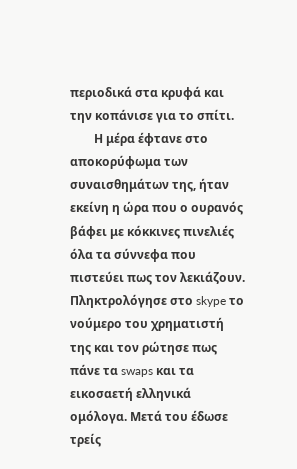περιοδικά στα κρυφά και την κοπάνισε για το σπίτι.
        Η μέρα έφτανε στο αποκορύφωμα των συναισθημάτων της, ήταν εκείνη η ώρα που ο ουρανός βάφει με κόκκινες πινελιές όλα τα σύννεφα που πιστεύει πως τον λεκιάζουν. Πληκτρολόγησε στο skype το νούμερο του χρηματιστή της και τον ρώτησε πως πάνε τα swaps και τα εικοσαετή ελληνικά ομόλογα. Μετά του έδωσε τρείς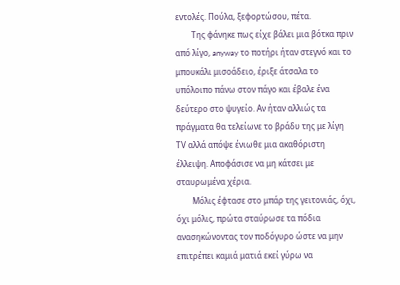εντολές. Πούλα, ξεφορτώσου, πέτα.
        Της φάνηκε πως είχε βάλει μια βότκα πριν από λίγο, anyway το ποτήρι ήταν στεγνό και το μπουκάλι μισοάδειο, έριξε άτσαλα το υπόλοιπο πάνω στον πάγο και έβαλε ένα δεύτερο στο ψυγείο. Αν ήταν αλλιώς τα πράγματα θα τελείωνε το βράδυ της με λίγη ΤV αλλά απόψε ένιωθε μια ακαθόριστη έλλειψη. Αποφάσισε να μη κάτσει με σταυρωμένα χέρια.
        Μόλις έφτασε στο μπάρ της γειτονιάς, όχι, όχι μόλις, πρώτα σταύρωσε τα πόδια ανασηκώνοντας τον ποδόγυρο ώστε να μην επιτρέπει καμιά ματιά εκεί γύρω να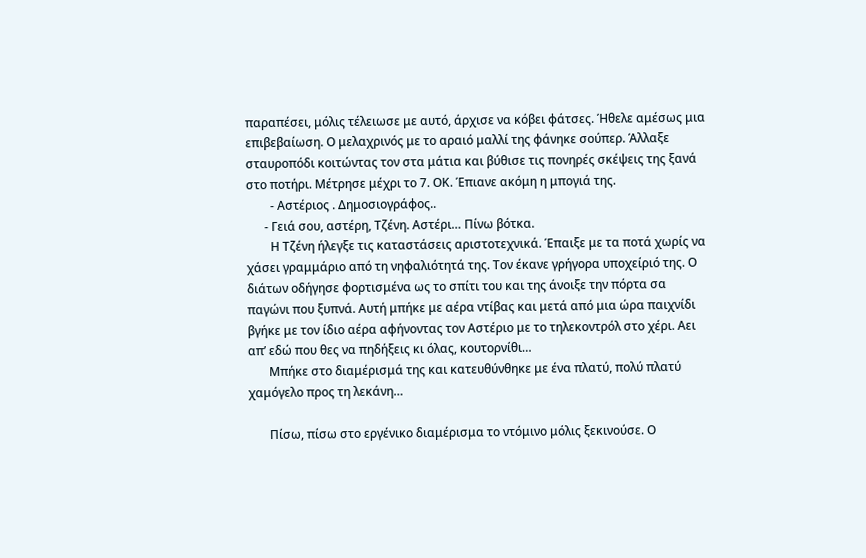παραπέσει, μόλις τέλειωσε με αυτό, άρχισε να κόβει φάτσες. Ήθελε αμέσως μια επιβεβαίωση. Ο μελαχρινός με το αραιό μαλλί της φάνηκε σούπερ. Άλλαξε σταυροπόδι κοιτώντας τον στα μάτια και βύθισε τις πονηρές σκέψεις της ξανά στο ποτήρι. Μέτρησε μέχρι το 7. ΟΚ. Έπιανε ακόμη η μπογιά της.
        - Αστέριος . Δημοσιογράφος..
      - Γειά σου, αστέρη, Τζένη. Αστέρι… Πίνω βότκα.
        Η Τζένη ήλεγξε τις καταστάσεις αριστοτεχνικά. Έπαιξε με τα ποτά χωρίς να χάσει γραμμάριο από τη νηφαλιότητά της. Τον έκανε γρήγορα υποχείριό της. Ο διάτων οδήγησε φορτισμένα ως το σπίτι του και της άνοιξε την πόρτα σα παγώνι που ξυπνά. Αυτή μπήκε με αέρα ντίβας και μετά από μια ώρα παιχνίδι βγήκε με τον ίδιο αέρα αφήνοντας τον Αστέριο με το τηλεκοντρόλ στο χέρι. Αει απ’ εδώ που θες να πηδήξεις κι όλας, κουτορνίθι…
       Μπήκε στο διαμέρισμά της και κατευθύνθηκε με ένα πλατύ, πολύ πλατύ χαμόγελο προς τη λεκάνη…

       Πίσω, πίσω στο εργένικο διαμέρισμα το ντόμινο μόλις ξεκινούσε. Ο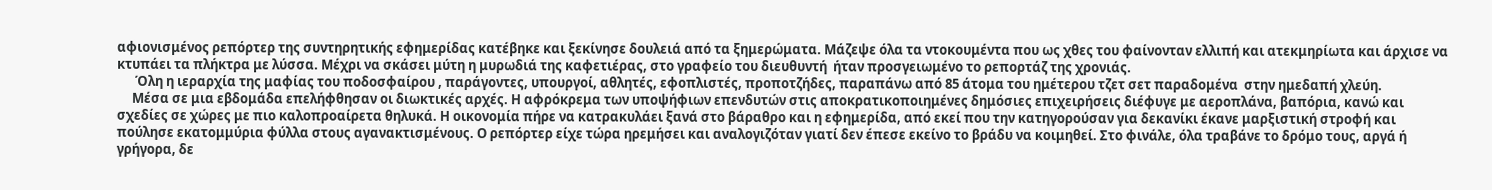αφιονισμένος ρεπόρτερ της συντηρητικής εφημερίδας κατέβηκε και ξεκίνησε δουλειά από τα ξημερώματα. Μάζεψε όλα τα ντοκουμέντα που ως χθες του φαίνονταν ελλιπή και ατεκμηρίωτα και άρχισε να κτυπάει τα πλήκτρα με λύσσα. Μέχρι να σκάσει μύτη η μυρωδιά της καφετιέρας, στο γραφείο του διευθυντή  ήταν προσγειωμένο το ρεπορτάζ της χρονιάς.
      Όλη η ιεραρχία της μαφίας του ποδοσφαίρου , παράγοντες, υπουργοί, αθλητές, εφοπλιστές, προποτζήδες, παραπάνω από 85 άτομα του ημέτερου τζετ σετ παραδομένα  στην ημεδαπή χλεύη.
     Μέσα σε μια εβδομάδα επελήφθησαν οι διωκτικές αρχές. Η αφρόκρεμα των υποψήφιων επενδυτών στις αποκρατικοποιημένες δημόσιες επιχειρήσεις διέφυγε με αεροπλάνα, βαπόρια, κανώ και σχεδίες σε χώρες με πιο καλοπροαίρετα θηλυκά. Η οικονομία πήρε να κατρακυλάει ξανά στο βάραθρο και η εφημερίδα, από εκεί που την κατηγορούσαν για δεκανίκι έκανε μαρξιστική στροφή και πούλησε εκατομμύρια φύλλα στους αγανακτισμένους. Ο ρεπόρτερ είχε τώρα ηρεμήσει και αναλογιζόταν γιατί δεν έπεσε εκείνο το βράδυ να κοιμηθεί. Στο φινάλε, όλα τραβάνε το δρόμο τους, αργά ή γρήγορα, δε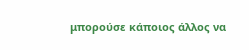μπορούσε κάποιος άλλος να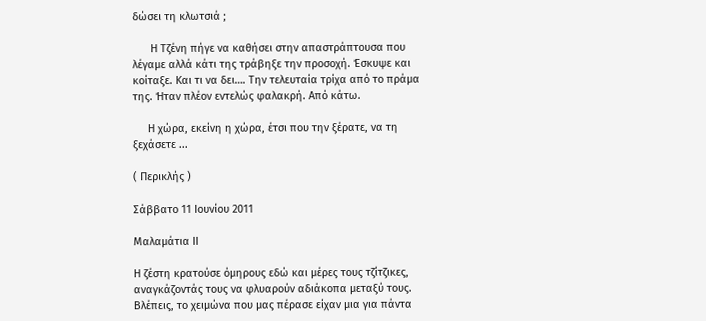δώσει τη κλωτσιά ;

      Η Τζένη πήγε να καθήσει στην απαστράπτουσα που λέγαμε αλλά κάτι της τράβηξε την προσοχή. Έσκυψε και κοίταξε. Και τι να δει…. Την τελευταία τρίχα από το πράμα της. Ήταν πλέον εντελώς φαλακρή. Από κάτω.

     Η χώρα, εκείνη η χώρα, έτσι που την ξέρατε, να τη ξεχάσετε ...

( Περικλής )

Σάββατο 11 Ιουνίου 2011

Μαλαμάτια ΙΙ

Η ζέστη κρατούσε όμηρους εδώ και μέρες τους τζίτζικες, αναγκάζοντάς τους να φλυαρούν αδιάκοπα μεταξύ τους. Βλέπεις, το χειμώνα που μας πέρασε είχαν μια για πάντα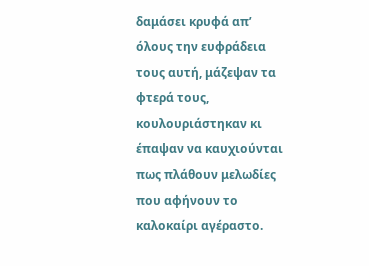δαμάσει κρυφά απ’ όλους την ευφράδεια τους αυτή, μάζεψαν τα φτερά τους, κουλουριάστηκαν κι έπαψαν να καυχιούνται πως πλάθουν μελωδίες που αφήνουν το καλοκαίρι αγέραστο.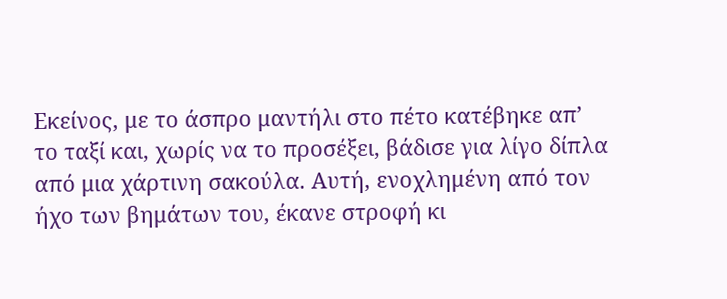Εκείνος, με το άσπρο μαντήλι στο πέτο κατέβηκε απ’ το ταξί και, χωρίς να το προσέξει, βάδισε για λίγο δίπλα από μια χάρτινη σακούλα. Αυτή, ενοχλημένη από τον ήχο των βημάτων του, έκανε στροφή κι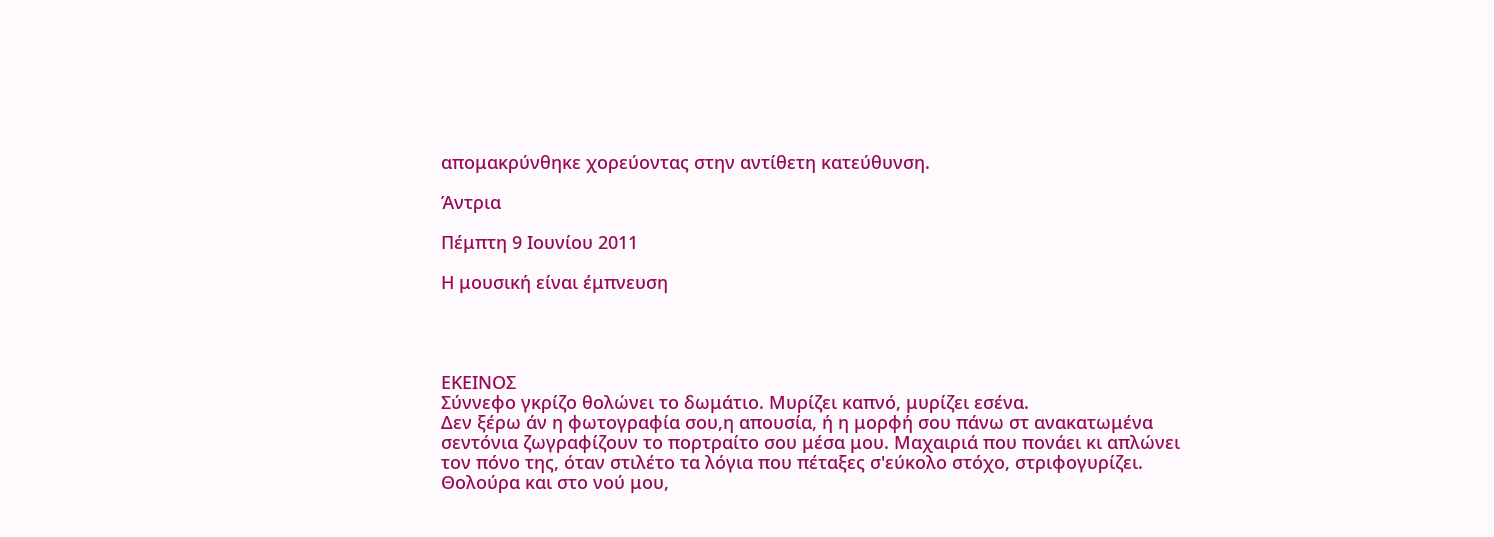απομακρύνθηκε χορεύοντας στην αντίθετη κατεύθυνση.

Άντρια

Πέμπτη 9 Ιουνίου 2011

Η μουσική είναι έμπνευση




ΕΚΕΙΝΟΣ
Σύννεφο γκρίζο θολώνει το δωμάτιο. Μυρίζει καπνό, μυρίζει εσένα.
Δεν ξέρω άν η φωτογραφία σου,η απουσία, ή η μορφή σου πάνω στ ανακατωμένα σεντόνια ζωγραφίζουν το πορτραίτο σου μέσα μου. Μαχαιριά που πονάει κι απλώνει τον πόνο της, όταν στιλέτο τα λόγια που πέταξες σ'εύκολο στόχο, στριφογυρίζει.
Θολούρα και στο νού μου,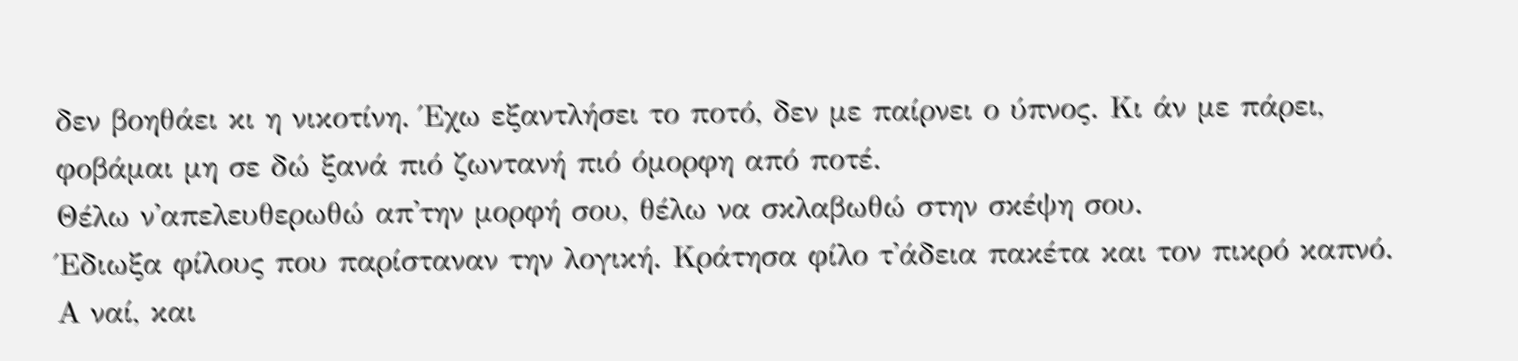δεν βοηθάει κι η νικοτίνη. Έχω εξαντλήσει το ποτό, δεν με παίρνει ο ύπνος. Κι άν με πάρει, φοβάμαι μη σε δώ ξανά πιό ζωντανή πιό όμορφη από ποτέ.
Θέλω ν'απελευθερωθώ απ'την μορφή σου, θέλω να σκλαβωθώ στην σκέψη σου.
Έδιωξα φίλους που παρίσταναν την λογική. Κράτησα φίλο τ'άδεια πακέτα και τον πικρό καπνό. Α ναί, και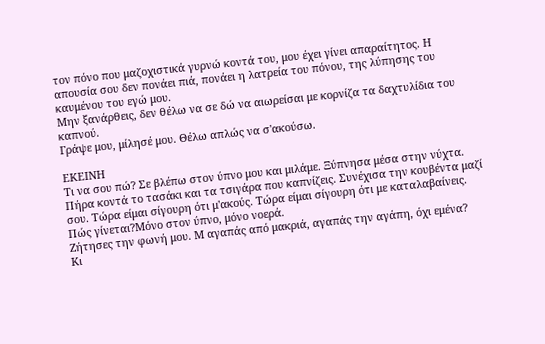τον πόνο που μαζοχιστικά γυρνώ κοντά του, μου έχει γίνει απαραίτητος. Η απουσία σου δεν πονάει πιά, πονάει η λατρεία του πόνου, της λύπησης του καυμένου του εγώ μου.
Μην ξανάρθεις, δεν θέλω να σε δώ να αιωρείσαι με κορνίζα τα δαχτυλίδια του καπνού.
Γράψε μου, μίλησέ μου. Θέλω απλώς να σ'ακούσω.

ΕΚΕΙΝΗ
Τι να σου πώ? Σε βλέπω στον ύπνο μου και μιλάμε. Ξύπνησα μέσα στην νύχτα. Πήρα κοντά το τασάκι και τα τσιγάρα που καπνίζεις. Συνέχισα την κουβέντα μαζί σου. Τώρα είμαι σίγουρη ότι μ'ακούς. Τώρα είμαι σίγουρη ότι με καταλαβαίνεις. Πώς γίνεται?Μόνο στον ύπνο, μόνο νοερά.
Ζήτησες την φωνή μου. Μ αγαπάς από μακριά, αγαπάς την αγάπη, όχι εμένα?
Κι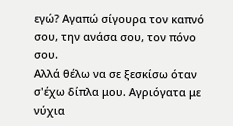εγώ? Αγαπώ σίγουρα τον καπνό σου, την ανάσα σου, τον πόνο σου.
Αλλά θέλω να σε ξεσκίσω όταν σ'έχω δίπλα μου. Αγριόγατα με νύχια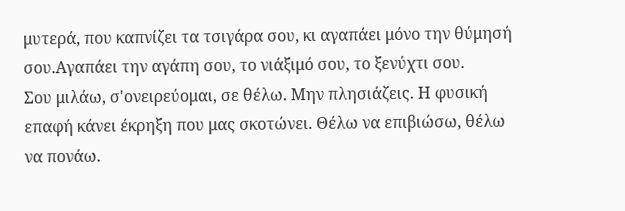μυτερά, που καπνίζει τα τσιγάρα σου, κι αγαπάει μόνο την θύμησή σου.Αγαπάει την αγάπη σου, το νιάξιμό σου, το ξενύχτι σου.
Σου μιλάω, σ'ονειρεύομαι, σε θέλω. Μην πλησιάζεις. Η φυσική επαφή κάνει έκρηξη που μας σκοτώνει. Θέλω να επιβιώσω, θέλω να πονάω.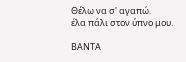Θέλω να σ' αγαπώ.
έλα πάλι στον ύπνο μου.

ΒΑΝΤΑ